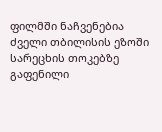ფილმში ნაჩვენებია ძველი თბილისის ეზოში სარეცხის თოკებზე გაფენილი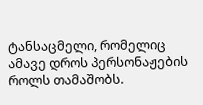ტანსაცმელი, რომელიც ამავე დროს პერსონაჟების როლს თამაშობს.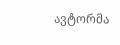ავტორმა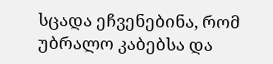სცადა ეჩვენებინა, რომ უბრალო კაბებსა და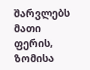შარვლებს მათი ფერის, ზომისა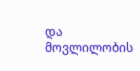და მოვლილობის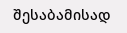შესაბამისად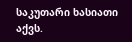საკუთარი ხასიათი აქვს.